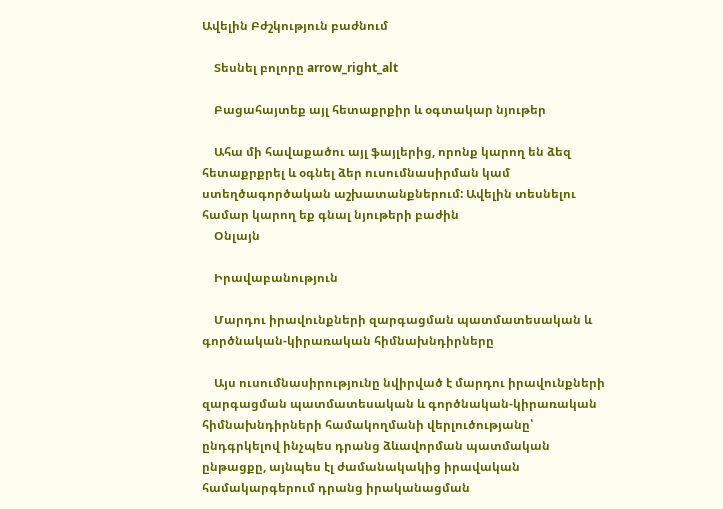Ավելին Բժշկություն բաժնում

    Տեսնել բոլորը arrow_right_alt

    Բացահայտեք այլ հետաքրքիր և օգտակար նյութեր

    Ահա մի հավաքածու այլ ֆայլերից, որոնք կարող են ձեզ հետաքրքրել և օգնել ձեր ուսումնասիրման կամ ստեղծագործական աշխատանքներում: Ավելին տեսնելու համար կարող եք գնալ նյութերի բաժին
    Օնլայն

    Իրավաբանություն

    Մարդու իրավունքների զարգացման պատմատեսական և գործնական-կիրառական հիմնախնդիրները

    Այս ուսումնասիրությունը նվիրված է մարդու իրավունքների զարգացման պատմատեսական և գործնական-կիրառական հիմնախնդիրների համակողմանի վերլուծությանը՝ ընդգրկելով ինչպես դրանց ձևավորման պատմական ընթացքը, այնպես էլ ժամանակակից իրավական համակարգերում դրանց իրականացման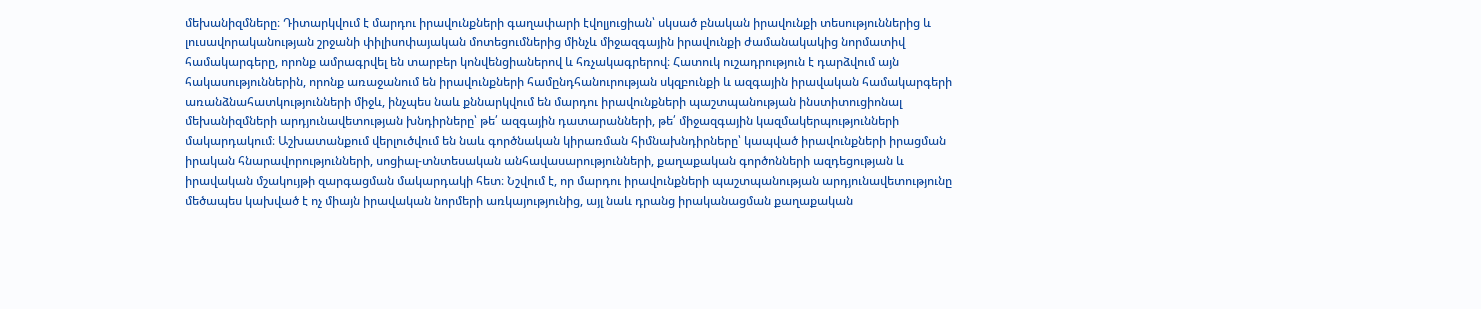մեխանիզմները։ Դիտարկվում է մարդու իրավունքների գաղափարի էվոլյուցիան՝ սկսած բնական իրավունքի տեսություններից և լուսավորականության շրջանի փիլիսոփայական մոտեցումներից մինչև միջազգային իրավունքի ժամանակակից նորմատիվ համակարգերը, որոնք ամրագրվել են տարբեր կոնվենցիաներով և հռչակագրերով։ Հատուկ ուշադրություն է դարձվում այն հակասություններին, որոնք առաջանում են իրավունքների համընդհանուրության սկզբունքի և ազգային իրավական համակարգերի առանձնահատկությունների միջև, ինչպես նաև քննարկվում են մարդու իրավունքների պաշտպանության ինստիտուցիոնալ մեխանիզմների արդյունավետության խնդիրները՝ թե՛ ազգային դատարանների, թե՛ միջազգային կազմակերպությունների մակարդակում։ Աշխատանքում վերլուծվում են նաև գործնական կիրառման հիմնախնդիրները՝ կապված իրավունքների իրացման իրական հնարավորությունների, սոցիալ-տնտեսական անհավասարությունների, քաղաքական գործոնների ազդեցության և իրավական մշակույթի զարգացման մակարդակի հետ։ Նշվում է, որ մարդու իրավունքների պաշտպանության արդյունավետությունը մեծապես կախված է ոչ միայն իրավական նորմերի առկայությունից, այլ նաև դրանց իրականացման քաղաքական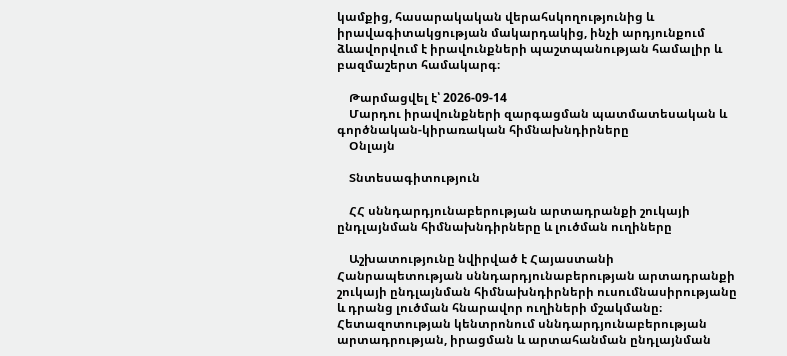կամքից, հասարակական վերահսկողությունից և իրավագիտակցության մակարդակից, ինչի արդյունքում ձևավորվում է իրավունքների պաշտպանության համալիր և բազմաշերտ համակարգ։

    Թարմացվել է՝ 2026-09-14
    Մարդու իրավունքների զարգացման պատմատեսական և գործնական-կիրառական հիմնախնդիրները
    Օնլայն

    Տնտեսագիտություն

    ՀՀ սննդարդյունաբերության արտադրանքի շուկայի ընդլայնման հիմնախնդիրները և լուծման ուղիները

    Աշխատությունը նվիրված է Հայաստանի Հանրապետության սննդարդյունաբերության արտադրանքի շուկայի ընդլայնման հիմնախնդիրների ուսումնասիրությանը և դրանց լուծման հնարավոր ուղիների մշակմանը։ Հետազոտության կենտրոնում սննդարդյունաբերության արտադրության, իրացման և արտահանման ընդլայնման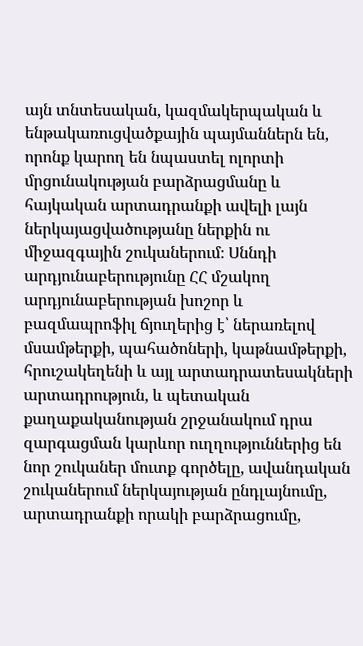այն տնտեսական, կազմակերպական և ենթակառուցվածքային պայմաններն են, որոնք կարող են նպաստել ոլորտի մրցունակության բարձրացմանը և հայկական արտադրանքի ավելի լայն ներկայացվածությանը ներքին ու միջազգային շուկաներում։ Սննդի արդյունաբերությունը ՀՀ մշակող արդյունաբերության խոշոր և բազմապրոֆիլ ճյուղերից է՝ ներառելով մսամթերքի, պահածոների, կաթնամթերքի, հրուշակեղենի և այլ արտադրատեսակների արտադրություն, և պետական քաղաքականության շրջանակում դրա զարգացման կարևոր ուղղություններից են նոր շուկաներ մուտք գործելը, ավանդական շուկաներում ներկայության ընդլայնումը, արտադրանքի որակի բարձրացումը,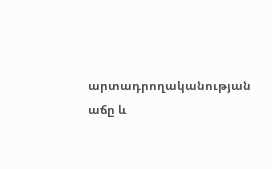արտադրողականության աճը և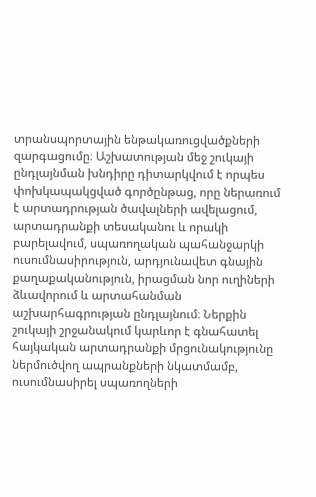տրանսպորտային ենթակառուցվածքների զարգացումը։ Աշխատության մեջ շուկայի ընդլայնման խնդիրը դիտարկվում է որպես փոխկապակցված գործընթաց, որը ներառում է արտադրության ծավալների ավելացում, արտադրանքի տեսականու և որակի բարելավում, սպառողական պահանջարկի ուսումնասիրություն, արդյունավետ գնային քաղաքականություն, իրացման նոր ուղիների ձևավորում և արտահանման աշխարհագրության ընդլայնում։ Ներքին շուկայի շրջանակում կարևոր է գնահատել հայկական արտադրանքի մրցունակությունը ներմուծվող ապրանքների նկատմամբ, ուսումնասիրել սպառողների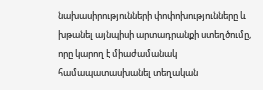նախասիրությունների փոփոխությունները և խթանել այնպիսի արտադրանքի ստեղծումը, որը կարող է միաժամանակ համապատասխանել տեղական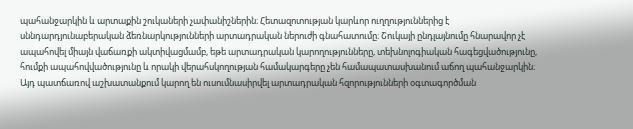պահանջարկին և արտաքին շուկաների չափանիշներին։ Հետազոտության կարևոր ուղղություններից է սննդարդյունաբերական ձեռնարկությունների արտադրական ներուժի գնահատումը։ Շուկայի ընդլայնումը հնարավոր չէ ապահովել միայն վաճառքի ակտիվացմամբ, եթե արտադրական կարողությունները, տեխնոլոգիական հագեցվածությունը, հումքի ապահովվածությունը և որակի վերահսկողության համակարգերը չեն համապատասխանում աճող պահանջարկին։ Այդ պատճառով աշխատանքում կարող են ուսումնասիրվել արտադրական հզորությունների օգտագործման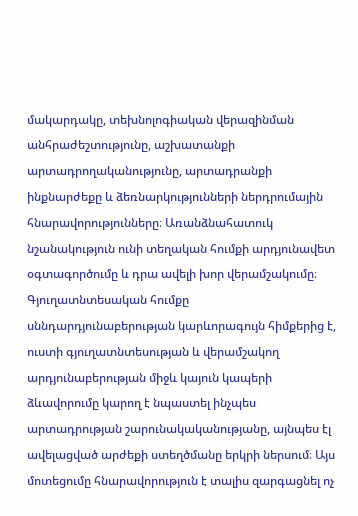մակարդակը, տեխնոլոգիական վերազինման անհրաժեշտությունը, աշխատանքի արտադրողականությունը, արտադրանքի ինքնարժեքը և ձեռնարկությունների ներդրումային հնարավորությունները։ Առանձնահատուկ նշանակություն ունի տեղական հումքի արդյունավետ օգտագործումը և դրա ավելի խոր վերամշակումը։ Գյուղատնտեսական հումքը սննդարդյունաբերության կարևորագույն հիմքերից է, ուստի գյուղատնտեսության և վերամշակող արդյունաբերության միջև կայուն կապերի ձևավորումը կարող է նպաստել ինչպես արտադրության շարունակականությանը, այնպես էլ ավելացված արժեքի ստեղծմանը երկրի ներսում։ Այս մոտեցումը հնարավորություն է տալիս զարգացնել ոչ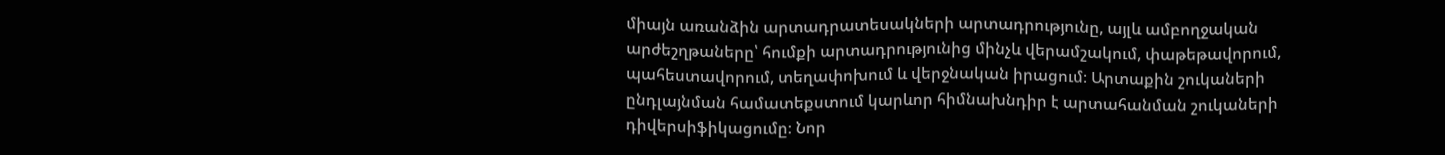միայն առանձին արտադրատեսակների արտադրությունը, այլև ամբողջական արժեշղթաները՝ հումքի արտադրությունից մինչև վերամշակում, փաթեթավորում, պահեստավորում, տեղափոխում և վերջնական իրացում։ Արտաքին շուկաների ընդլայնման համատեքստում կարևոր հիմնախնդիր է արտահանման շուկաների դիվերսիֆիկացումը։ Նոր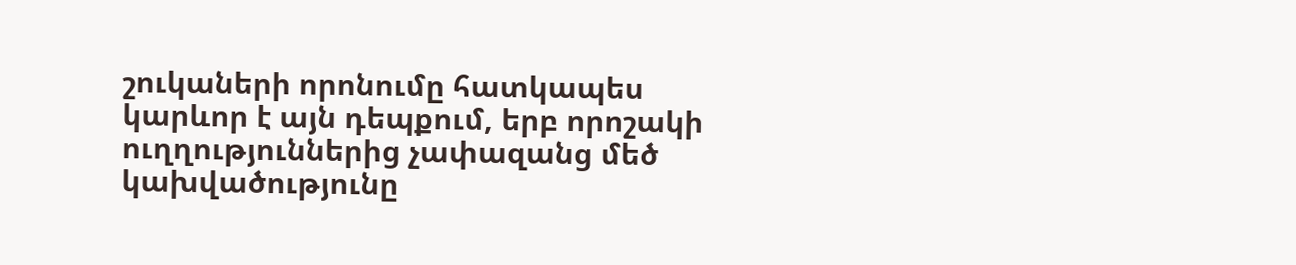շուկաների որոնումը հատկապես կարևոր է այն դեպքում, երբ որոշակի ուղղություններից չափազանց մեծ կախվածությունը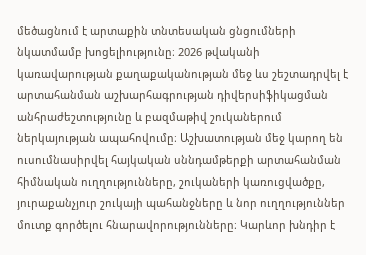մեծացնում է արտաքին տնտեսական ցնցումների նկատմամբ խոցելիությունը։ 2026 թվականի կառավարության քաղաքականության մեջ ևս շեշտադրվել է արտահանման աշխարհագրության դիվերսիֆիկացման անհրաժեշտությունը և բազմաթիվ շուկաներում ներկայության ապահովումը։ Աշխատության մեջ կարող են ուսումնասիրվել հայկական սննդամթերքի արտահանման հիմնական ուղղությունները, շուկաների կառուցվածքը, յուրաքանչյուր շուկայի պահանջները և նոր ուղղություններ մուտք գործելու հնարավորությունները։ Կարևոր խնդիր է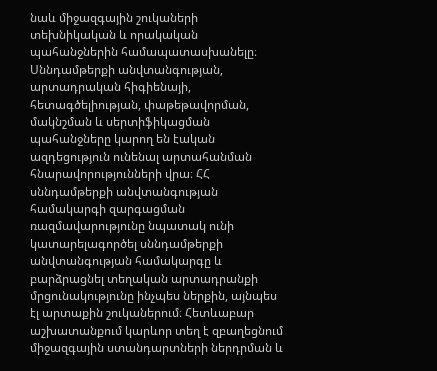նաև միջազգային շուկաների տեխնիկական և որակական պահանջներին համապատասխանելը։ Սննդամթերքի անվտանգության, արտադրական հիգիենայի, հետագծելիության, փաթեթավորման, մակնշման և սերտիֆիկացման պահանջները կարող են էական ազդեցություն ունենալ արտահանման հնարավորությունների վրա։ ՀՀ սննդամթերքի անվտանգության համակարգի զարգացման ռազմավարությունը նպատակ ունի կատարելագործել սննդամթերքի անվտանգության համակարգը և բարձրացնել տեղական արտադրանքի մրցունակությունը ինչպես ներքին, այնպես էլ արտաքին շուկաներում։ Հետևաբար աշխատանքում կարևոր տեղ է զբաղեցնում միջազգային ստանդարտների ներդրման և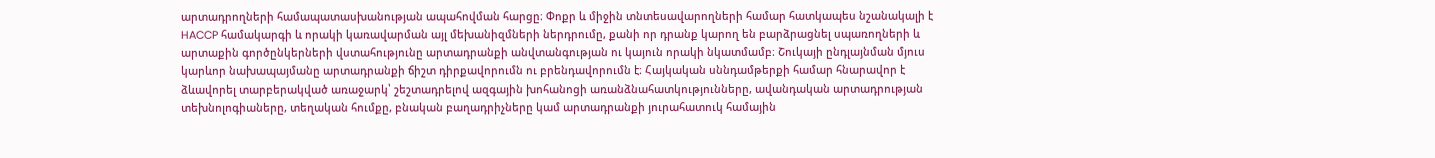արտադրողների համապատասխանության ապահովման հարցը։ Փոքր և միջին տնտեսավարողների համար հատկապես նշանակալի է HACCP համակարգի և որակի կառավարման այլ մեխանիզմների ներդրումը, քանի որ դրանք կարող են բարձրացնել սպառողների և արտաքին գործընկերների վստահությունը արտադրանքի անվտանգության ու կայուն որակի նկատմամբ։ Շուկայի ընդլայնման մյուս կարևոր նախապայմանը արտադրանքի ճիշտ դիրքավորումն ու բրենդավորումն է։ Հայկական սննդամթերքի համար հնարավոր է ձևավորել տարբերակված առաջարկ՝ շեշտադրելով ազգային խոհանոցի առանձնահատկությունները, ավանդական արտադրության տեխնոլոգիաները, տեղական հումքը, բնական բաղադրիչները կամ արտադրանքի յուրահատուկ համային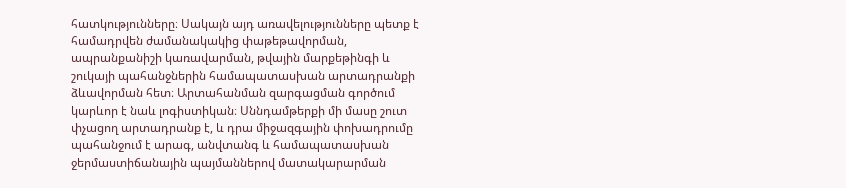հատկությունները։ Սակայն այդ առավելությունները պետք է համադրվեն ժամանակակից փաթեթավորման, ապրանքանիշի կառավարման, թվային մարքեթինգի և շուկայի պահանջներին համապատասխան արտադրանքի ձևավորման հետ։ Արտահանման զարգացման գործում կարևոր է նաև լոգիստիկան։ Սննդամթերքի մի մասը շուտ փչացող արտադրանք է, և դրա միջազգային փոխադրումը պահանջում է արագ, անվտանգ և համապատասխան ջերմաստիճանային պայմաններով մատակարարման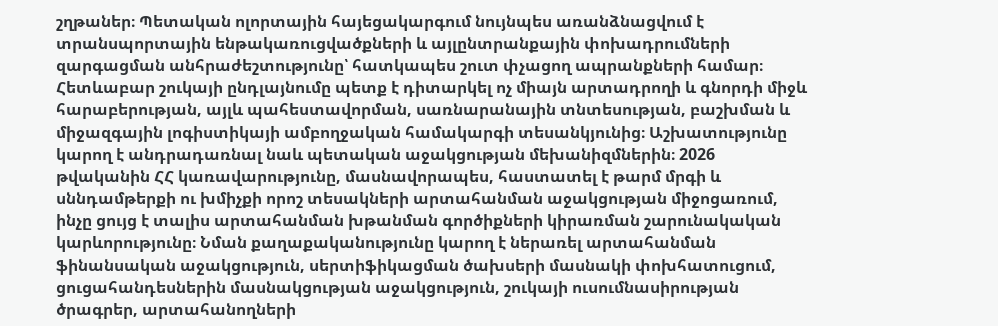շղթաներ։ Պետական ոլորտային հայեցակարգում նույնպես առանձնացվում է տրանսպորտային ենթակառուցվածքների և այլընտրանքային փոխադրումների զարգացման անհրաժեշտությունը՝ հատկապես շուտ փչացող ապրանքների համար։ Հետևաբար շուկայի ընդլայնումը պետք է դիտարկել ոչ միայն արտադրողի և գնորդի միջև հարաբերության, այլև պահեստավորման, սառնարանային տնտեսության, բաշխման և միջազգային լոգիստիկայի ամբողջական համակարգի տեսանկյունից։ Աշխատությունը կարող է անդրադառնալ նաև պետական աջակցության մեխանիզմներին։ 2026 թվականին ՀՀ կառավարությունը, մասնավորապես, հաստատել է թարմ մրգի և սննդամթերքի ու խմիչքի որոշ տեսակների արտահանման աջակցության միջոցառում, ինչը ցույց է տալիս արտահանման խթանման գործիքների կիրառման շարունակական կարևորությունը։ Նման քաղաքականությունը կարող է ներառել արտահանման ֆինանսական աջակցություն, սերտիֆիկացման ծախսերի մասնակի փոխհատուցում, ցուցահանդեսներին մասնակցության աջակցություն, շուկայի ուսումնասիրության ծրագրեր, արտահանողների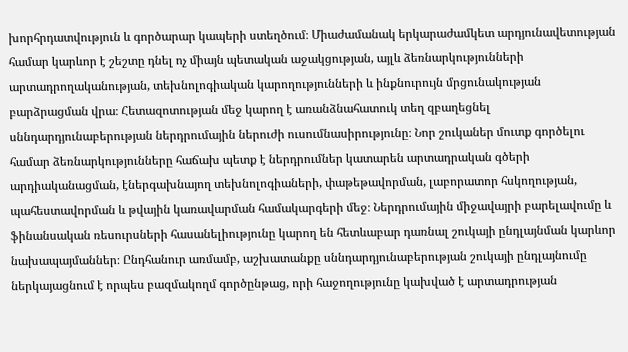խորհրդատվություն և գործարար կապերի ստեղծում։ Միաժամանակ երկարաժամկետ արդյունավետության համար կարևոր է շեշտը դնել ոչ միայն պետական աջակցության, այլև ձեռնարկությունների արտադրողականության, տեխնոլոգիական կարողությունների և ինքնուրույն մրցունակության բարձրացման վրա։ Հետազոտության մեջ կարող է առանձնահատուկ տեղ զբաղեցնել սննդարդյունաբերության ներդրումային ներուժի ուսումնասիրությունը։ Նոր շուկաներ մուտք գործելու համար ձեռնարկությունները հաճախ պետք է ներդրումներ կատարեն արտադրական գծերի արդիականացման, էներգախնայող տեխնոլոգիաների, փաթեթավորման, լաբորատոր հսկողության, պահեստավորման և թվային կառավարման համակարգերի մեջ։ Ներդրումային միջավայրի բարելավումը և ֆինանսական ռեսուրսների հասանելիությունը կարող են հետևաբար դառնալ շուկայի ընդլայնման կարևոր նախապայմաններ։ Ընդհանուր առմամբ, աշխատանքը սննդարդյունաբերության շուկայի ընդլայնումը ներկայացնում է որպես բազմակողմ գործընթաց, որի հաջողությունը կախված է արտադրության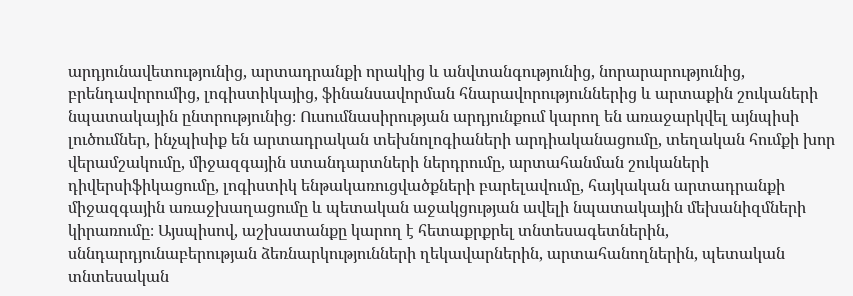արդյունավետությունից, արտադրանքի որակից և անվտանգությունից, նորարարությունից, բրենդավորումից, լոգիստիկայից, ֆինանսավորման հնարավորություններից և արտաքին շուկաների նպատակային ընտրությունից։ Ուսումնասիրության արդյունքում կարող են առաջարկվել այնպիսի լուծումներ, ինչպիսիք են արտադրական տեխնոլոգիաների արդիականացումը, տեղական հումքի խոր վերամշակումը, միջազգային ստանդարտների ներդրումը, արտահանման շուկաների դիվերսիֆիկացումը, լոգիստիկ ենթակառուցվածքների բարելավումը, հայկական արտադրանքի միջազգային առաջխաղացումը և պետական աջակցության ավելի նպատակային մեխանիզմների կիրառումը։ Այսպիսով, աշխատանքը կարող է հետաքրքրել տնտեսագետներին, սննդարդյունաբերության ձեռնարկությունների ղեկավարներին, արտահանողներին, պետական տնտեսական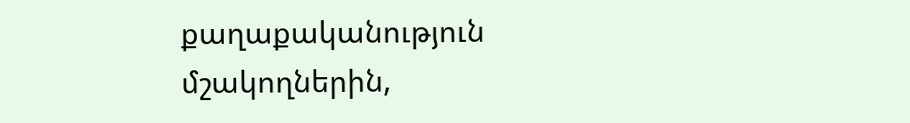քաղաքականություն մշակողներին,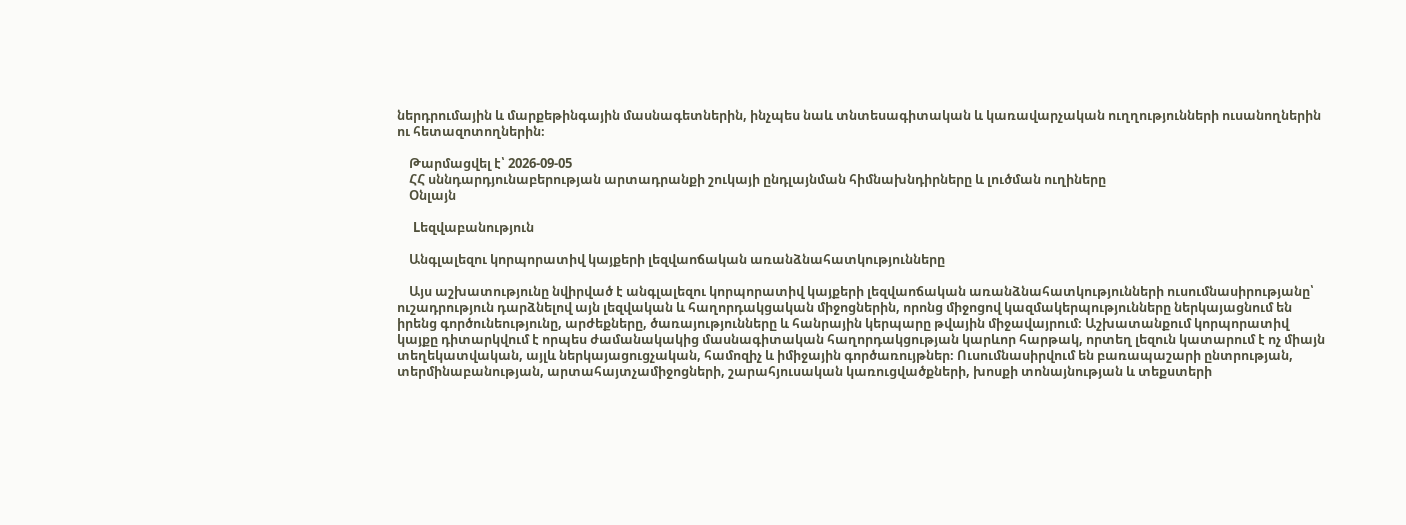ներդրումային և մարքեթինգային մասնագետներին, ինչպես նաև տնտեսագիտական և կառավարչական ուղղությունների ուսանողներին ու հետազոտողներին։

    Թարմացվել է՝ 2026-09-05
    ՀՀ սննդարդյունաբերության արտադրանքի շուկայի ընդլայնման հիմնախնդիրները և լուծման ուղիները
    Օնլայն

    Lեզվաբանություն

    Անգլալեզու կորպորատիվ կայքերի լեզվաոճական առանձնահատկությունները

    Այս աշխատությունը նվիրված է անգլալեզու կորպորատիվ կայքերի լեզվաոճական առանձնահատկությունների ուսումնասիրությանը՝ ուշադրություն դարձնելով այն լեզվական և հաղորդակցական միջոցներին, որոնց միջոցով կազմակերպությունները ներկայացնում են իրենց գործունեությունը, արժեքները, ծառայությունները և հանրային կերպարը թվային միջավայրում։ Աշխատանքում կորպորատիվ կայքը դիտարկվում է որպես ժամանակակից մասնագիտական հաղորդակցության կարևոր հարթակ, որտեղ լեզուն կատարում է ոչ միայն տեղեկատվական, այլև ներկայացուցչական, համոզիչ և իմիջային գործառույթներ։ Ուսումնասիրվում են բառապաշարի ընտրության, տերմինաբանության, արտահայտչամիջոցների, շարահյուսական կառուցվածքների, խոսքի տոնայնության և տեքստերի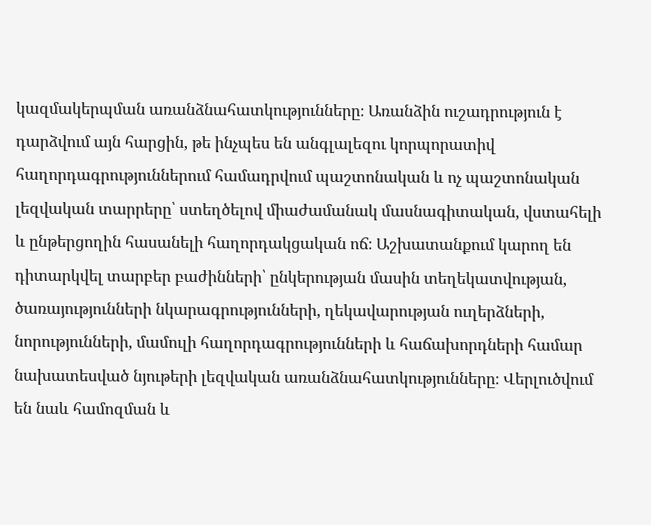կազմակերպման առանձնահատկությունները։ Առանձին ուշադրություն է դարձվում այն հարցին, թե ինչպես են անգլալեզու կորպորատիվ հաղորդագրություններում համադրվում պաշտոնական և ոչ պաշտոնական լեզվական տարրերը՝ ստեղծելով միաժամանակ մասնագիտական, վստահելի և ընթերցողին հասանելի հաղորդակցական ոճ։ Աշխատանքում կարող են դիտարկվել տարբեր բաժինների՝ ընկերության մասին տեղեկատվության, ծառայությունների նկարագրությունների, ղեկավարության ուղերձների, նորությունների, մամուլի հաղորդագրությունների և հաճախորդների համար նախատեսված նյութերի լեզվական առանձնահատկությունները։ Վերլուծվում են նաև համոզման և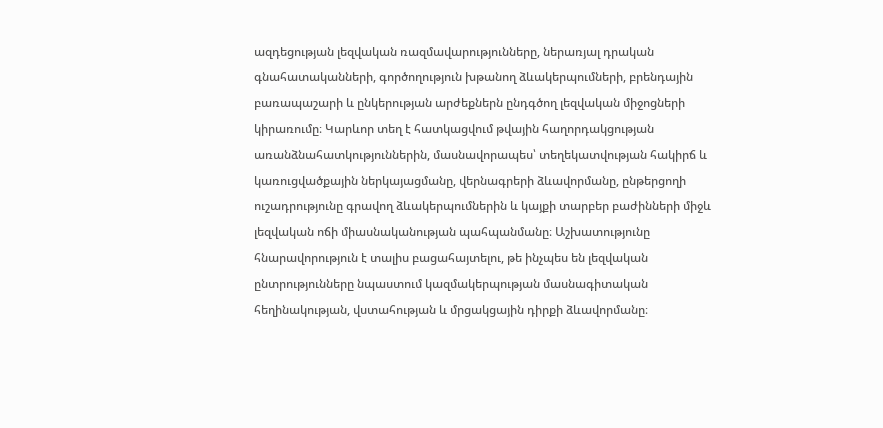ազդեցության լեզվական ռազմավարությունները, ներառյալ դրական գնահատականների, գործողություն խթանող ձևակերպումների, բրենդային բառապաշարի և ընկերության արժեքներն ընդգծող լեզվական միջոցների կիրառումը։ Կարևոր տեղ է հատկացվում թվային հաղորդակցության առանձնահատկություններին, մասնավորապես՝ տեղեկատվության հակիրճ և կառուցվածքային ներկայացմանը, վերնագրերի ձևավորմանը, ընթերցողի ուշադրությունը գրավող ձևակերպումներին և կայքի տարբեր բաժինների միջև լեզվական ոճի միասնականության պահպանմանը։ Աշխատությունը հնարավորություն է տալիս բացահայտելու, թե ինչպես են լեզվական ընտրությունները նպաստում կազմակերպության մասնագիտական հեղինակության, վստահության և մրցակցային դիրքի ձևավորմանը։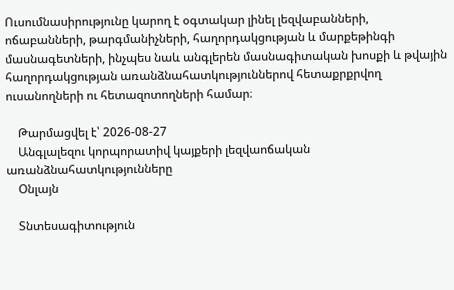Ուսումնասիրությունը կարող է օգտակար լինել լեզվաբանների, ոճաբանների, թարգմանիչների, հաղորդակցության և մարքեթինգի մասնագետների, ինչպես նաև անգլերեն մասնագիտական խոսքի և թվային հաղորդակցության առանձնահատկություններով հետաքրքրվող ուսանողների ու հետազոտողների համար։

    Թարմացվել է՝ 2026-08-27
    Անգլալեզու կորպորատիվ կայքերի լեզվաոճական առանձնահատկությունները
    Օնլայն

    Տնտեսագիտություն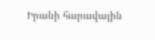Իրանի հարավային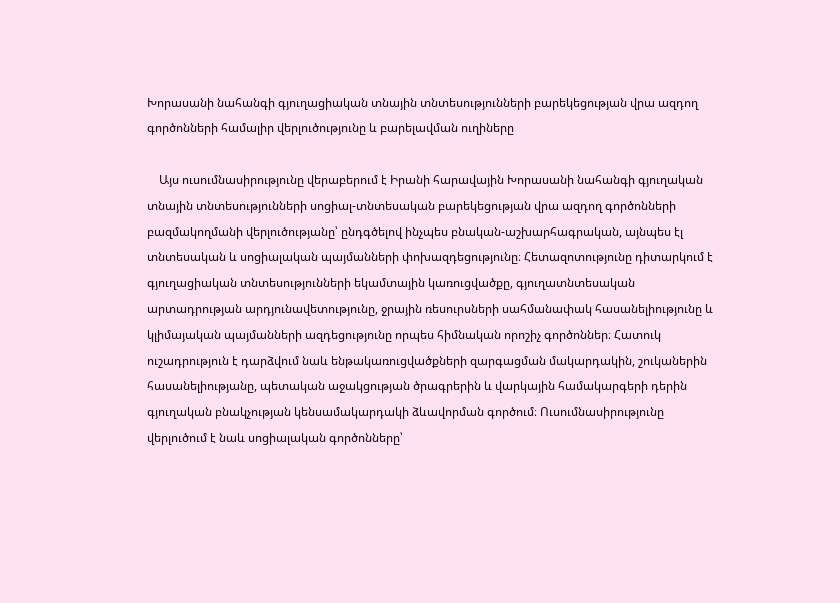Խորասանի նահանգի գյուղացիական տնային տնտեսությունների բարեկեցության վրա ազդող գործոնների համալիր վերլուծությունը և բարելավման ուղիները

    Այս ուսումնասիրությունը վերաբերում է Իրանի հարավային Խորասանի նահանգի գյուղական տնային տնտեսությունների սոցիալ-տնտեսական բարեկեցության վրա ազդող գործոնների բազմակողմանի վերլուծությանը՝ ընդգծելով ինչպես բնական-աշխարհագրական, այնպես էլ տնտեսական և սոցիալական պայմանների փոխազդեցությունը։ Հետազոտությունը դիտարկում է գյուղացիական տնտեսությունների եկամտային կառուցվածքը, գյուղատնտեսական արտադրության արդյունավետությունը, ջրային ռեսուրսների սահմանափակ հասանելիությունը և կլիմայական պայմանների ազդեցությունը որպես հիմնական որոշիչ գործոններ։ Հատուկ ուշադրություն է դարձվում նաև ենթակառուցվածքների զարգացման մակարդակին, շուկաներին հասանելիությանը, պետական աջակցության ծրագրերին և վարկային համակարգերի դերին գյուղական բնակչության կենսամակարդակի ձևավորման գործում։ Ուսումնասիրությունը վերլուծում է նաև սոցիալական գործոնները՝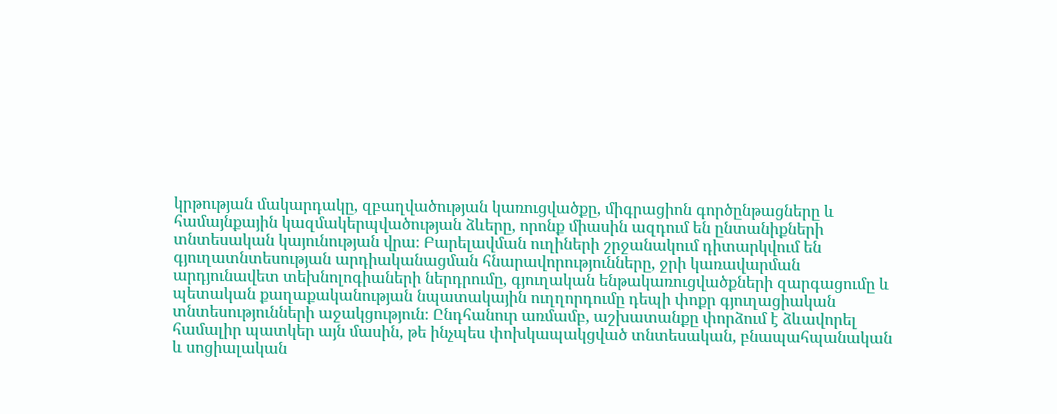կրթության մակարդակը, զբաղվածության կառուցվածքը, միգրացիոն գործընթացները և համայնքային կազմակերպվածության ձևերը, որոնք միասին ազդում են ընտանիքների տնտեսական կայունության վրա։ Բարելավման ուղիների շրջանակում դիտարկվում են գյուղատնտեսության արդիականացման հնարավորությունները, ջրի կառավարման արդյունավետ տեխնոլոգիաների ներդրումը, գյուղական ենթակառուցվածքների զարգացումը և պետական քաղաքականության նպատակային ուղղորդումը դեպի փոքր գյուղացիական տնտեսությունների աջակցություն։ Ընդհանուր առմամբ, աշխատանքը փորձում է ձևավորել համալիր պատկեր այն մասին, թե ինչպես փոխկապակցված տնտեսական, բնապահպանական և սոցիալական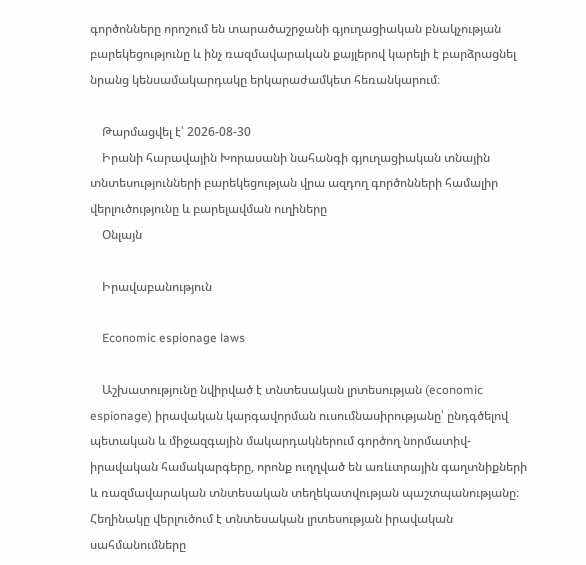գործոնները որոշում են տարածաշրջանի գյուղացիական բնակչության բարեկեցությունը և ինչ ռազմավարական քայլերով կարելի է բարձրացնել նրանց կենսամակարդակը երկարաժամկետ հեռանկարում։

    Թարմացվել է՝ 2026-08-30
    Իրանի հարավային Խորասանի նահանգի գյուղացիական տնային տնտեսությունների բարեկեցության վրա ազդող գործոնների համալիր վերլուծությունը և բարելավման ուղիները
    Օնլայն

    Իրավաբանություն

    Economic espionage laws

    Աշխատությունը նվիրված է տնտեսական լրտեսության (economic espionage) իրավական կարգավորման ուսումնասիրությանը՝ ընդգծելով պետական և միջազգային մակարդակներում գործող նորմատիվ-իրավական համակարգերը, որոնք ուղղված են առևտրային գաղտնիքների և ռազմավարական տնտեսական տեղեկատվության պաշտպանությանը։ Հեղինակը վերլուծում է տնտեսական լրտեսության իրավական սահմանումները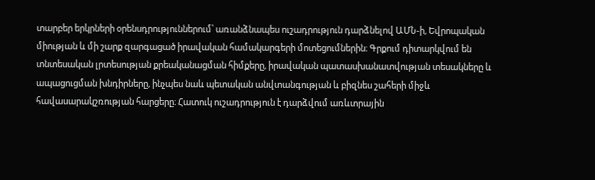տարբեր երկրների օրենսդրություններում՝ առանձնապես ուշադրություն դարձնելով ԱՄՆ-ի, Եվրոպական միության և մի շարք զարգացած իրավական համակարգերի մոտեցումներին։ Գրքում դիտարկվում են տնտեսական լրտեսության քրեականացման հիմքերը, իրավական պատասխանատվության տեսակները և ապացուցման խնդիրները, ինչպես նաև պետական անվտանգության և բիզնես շահերի միջև հավասարակշռության հարցերը։ Հատուկ ուշադրություն է դարձվում առևտրային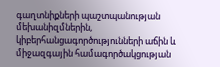գաղտնիքների պաշտպանության մեխանիզմներին, կիբերհանցագործությունների աճին և միջազգային համագործակցության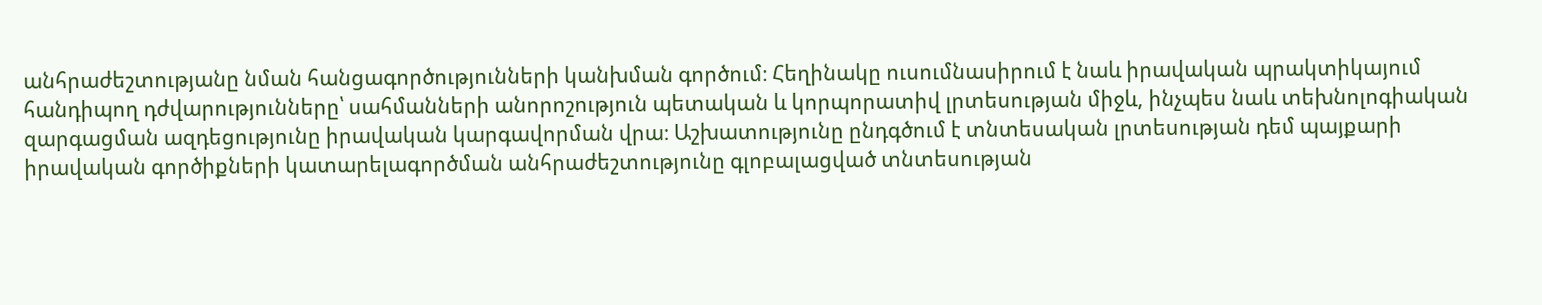անհրաժեշտությանը նման հանցագործությունների կանխման գործում։ Հեղինակը ուսումնասիրում է նաև իրավական պրակտիկայում հանդիպող դժվարությունները՝ սահմանների անորոշություն պետական և կորպորատիվ լրտեսության միջև, ինչպես նաև տեխնոլոգիական զարգացման ազդեցությունը իրավական կարգավորման վրա։ Աշխատությունը ընդգծում է տնտեսական լրտեսության դեմ պայքարի իրավական գործիքների կատարելագործման անհրաժեշտությունը գլոբալացված տնտեսության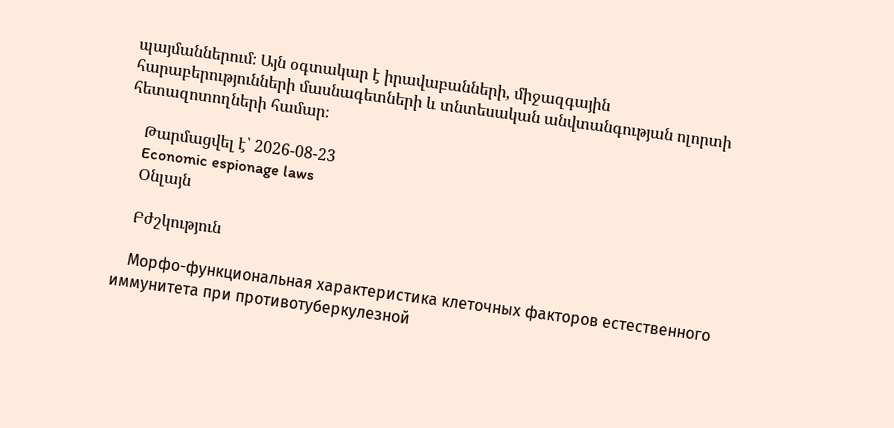պայմաններում։ Այն օգտակար է իրավաբանների, միջազգային հարաբերությունների մասնագետների և տնտեսական անվտանգության ոլորտի հետազոտողների համար։

    Թարմացվել է՝ 2026-08-23
    Economic espionage laws
    Օնլայն

    Բժշկություն

    Морфо-функциональная характеристика клеточных факторов естественного иммунитета при противотуберкулезной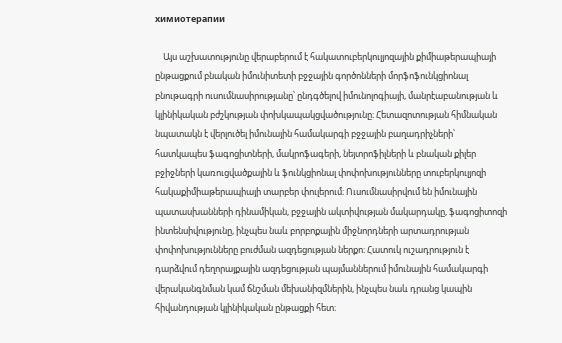химиотерапии

    Այս աշխատությունը վերաբերում է հակատուբերկուլյոզային քիմիաթերապիայի ընթացքում բնական իմունիտետի բջջային գործոնների մորֆոֆունկցիոնալ բնութագրի ուսումնասիրությանը՝ ընդգծելով իմունոլոգիայի, մանրէաբանության և կլինիկական բժշկության փոխկապակցվածությունը։ Հետազոտության հիմնական նպատակն է վերլուծել իմունային համակարգի բջջային բաղադրիչների՝ հատկապես ֆագոցիտների, մակրոֆագերի, նեյտրոֆիլների և բնական քիլեր բջիջների կառուցվածքային և ֆունկցիոնալ փոփոխությունները տուբերկուլյոզի հակաքիմիաթերապիայի տարբեր փուլերում։ Ուսումնասիրվում են իմունային պատասխանների դինամիկան, բջջային ակտիվության մակարդակը, ֆագոցիտոզի ինտենսիվությունը, ինչպես նաև բորբոքային միջնորդների արտադրության փոփոխությունները բուժման ազդեցության ներքո։ Հատուկ ուշադրություն է դարձվում դեղորայքային ազդեցության պայմաններում իմունային համակարգի վերականգնման կամ ճնշման մեխանիզմներին, ինչպես նաև դրանց կապին հիվանդության կլինիկական ընթացքի հետ։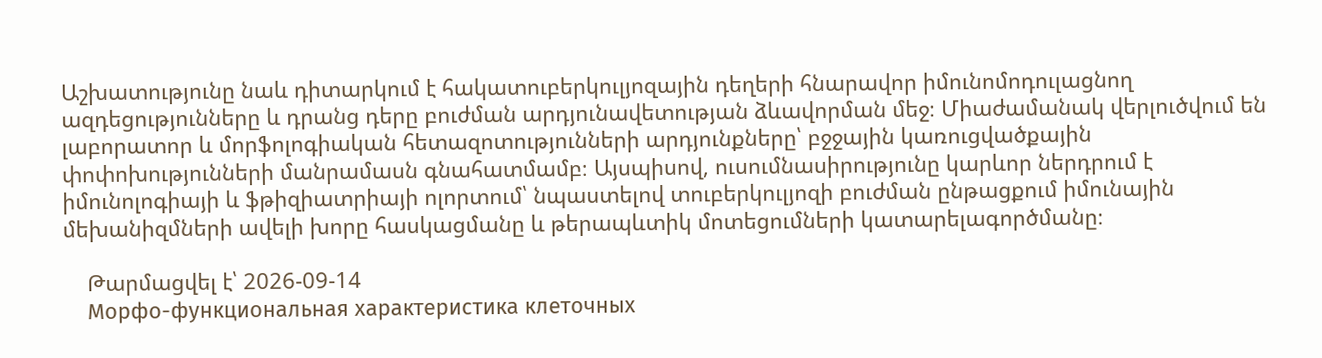Աշխատությունը նաև դիտարկում է հակատուբերկուլյոզային դեղերի հնարավոր իմունոմոդուլացնող ազդեցությունները և դրանց դերը բուժման արդյունավետության ձևավորման մեջ։ Միաժամանակ վերլուծվում են լաբորատոր և մորֆոլոգիական հետազոտությունների արդյունքները՝ բջջային կառուցվածքային փոփոխությունների մանրամասն գնահատմամբ։ Այսպիսով, ուսումնասիրությունը կարևոր ներդրում է իմունոլոգիայի և ֆթիզիատրիայի ոլորտում՝ նպաստելով տուբերկուլյոզի բուժման ընթացքում իմունային մեխանիզմների ավելի խորը հասկացմանը և թերապևտիկ մոտեցումների կատարելագործմանը։

    Թարմացվել է՝ 2026-09-14
    Морфо-функциональная характеристика клеточных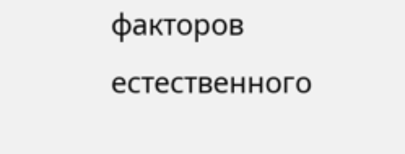факторов естественного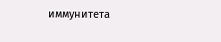иммунитета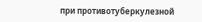при противотуберкулезной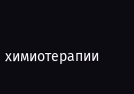химиотерапии